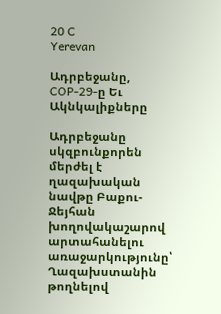20 C
Yerevan

Ադրբեջանը, COP-29‑ը Եւ Ակնկալիքները

Ադրբեջանը սկզբունքորեն մերժել է ղազախական նավթը Բաքու-Ջեյհան խողովակաշարով արտահանելու առաջարկությունը՝ Ղազախստանին թողնելով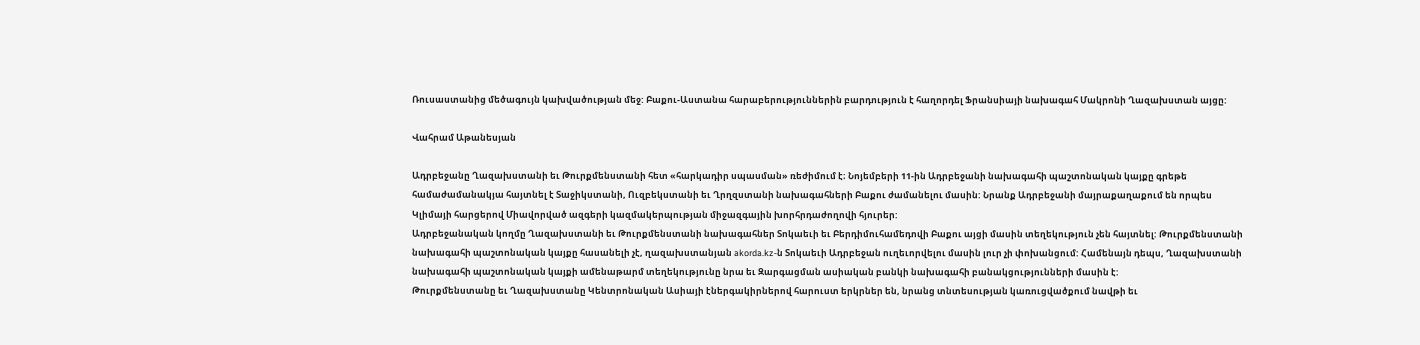Ռուսաստանից մեծագույն կախվածության մեջ: Բաքու-Աստանա հարաբերություններին բարդություն է հաղորդել Ֆրանսիայի նախագահ Մակրոնի Ղազախստան այցը:

Վահրամ Աթանեսյան

Ադրբեջանը Ղազախստանի եւ Թուրքմենստանի հետ «հարկադիր սպասման» ռեժիմում է։ Նոյեմբերի 11-ին Ադրբեջանի նախագահի պաշտոնական կայքը գրեթե համաժամանակյա հայտնել է Տաջիկստանի, Ուզբեկստանի եւ Ղրղզստանի նախագահների Բաքու ժամանելու մասին: Նրանք Ադրբեջանի մայրաքաղաքում են որպես Կլիմայի հարցերով Միավորված ազգերի կազմակերպության միջազգային խորհրդաժողովի հյուրեր:
Ադրբեջանական կողմը Ղազախստանի եւ Թուրքմենստանի նախագահներ Տոկաեւի եւ Բերդիմուհամեդովի Բաքու այցի մասին տեղեկություն չեն հայտնել: Թուրքմենստանի նախագահի պաշտոնական կայքը հասանելի չէ, ղազախստանյան akorda.kz‑ն Տոկաեւի Ադրբեջան ուղեւորվելու մասին լուր չի փոխանցում: Համենայն դեպս, Ղազախստանի նախագահի պաշտոնական կայքի ամենաթարմ տեղեկությունը նրա եւ Զարգացման ասիական բանկի նախագահի բանակցությունների մասին է:
Թուրքմենստանը եւ Ղազախստանը Կենտրոնական Ասիայի էներգակիրներով հարուստ երկրներ են, նրանց տնտեսության կառուցվածքում նավթի եւ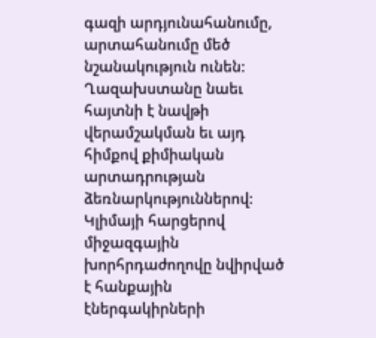գազի արդյունահանումը, արտահանումը մեծ նշանակություն ունեն: Ղազախստանը նաեւ հայտնի է նավթի վերամշակման եւ այդ հիմքով քիմիական արտադրության ձեռնարկություններով:
Կլիմայի հարցերով միջազգային խորհրդաժողովը նվիրված է հանքային էներգակիրների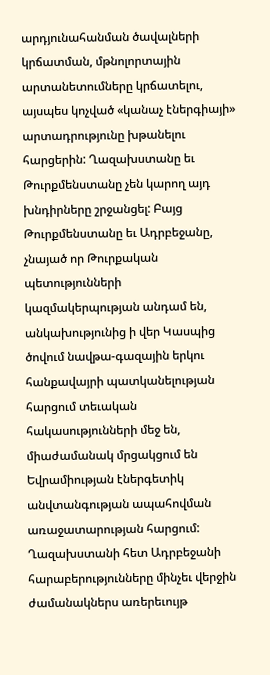արդյունահանման ծավալների կրճատման, մթնոլորտային արտանետումները կրճատելու, այսպես կոչված «կանաչ էներգիայի» արտադրությունը խթանելու հարցերին: Ղազախստանը եւ Թուրքմենստանը չեն կարող այդ խնդիրները շրջանցել: Բայց Թուրքմենստանը եւ Ադրբեջանը, չնայած որ Թուրքական պետությունների կազմակերպության անդամ են, անկախությունից ի վեր Կասպից ծովում նավթա-գազային երկու հանքավայրի պատկանելության հարցում տեւական հակասությունների մեջ են, միաժամանակ մրցակցում են Եվրամիության էներգետիկ անվտանգության ապահովման առաջատարության հարցում:
Ղազախստանի հետ Ադրբեջանի հարաբերությունները մինչեւ վերջին ժամանակներս առերեւույթ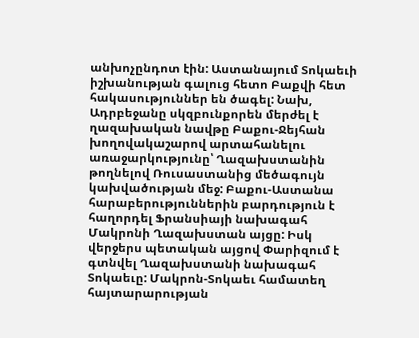անխոչընդոտ էին: Աստանայում Տոկաեւի իշխանության գալուց հետո Բաքվի հետ հակասություններ են ծագել: Նախ, Ադրբեջանը սկզբունքորեն մերժել է ղազախական նավթը Բաքու-Ջեյհան խողովակաշարով արտահանելու առաջարկությունը՝ Ղազախստանին թողնելով Ռուսաստանից մեծագույն կախվածության մեջ: Բաքու-Աստանա հարաբերություններին բարդություն է հաղորդել Ֆրանսիայի նախագահ Մակրոնի Ղազախստան այցը: Իսկ վերջերս պետական այցով Փարիզում է գտնվել Ղազախստանի նախագահ Տոկաեւը: Մակրոն-Տոկաեւ համատեղ հայտարարության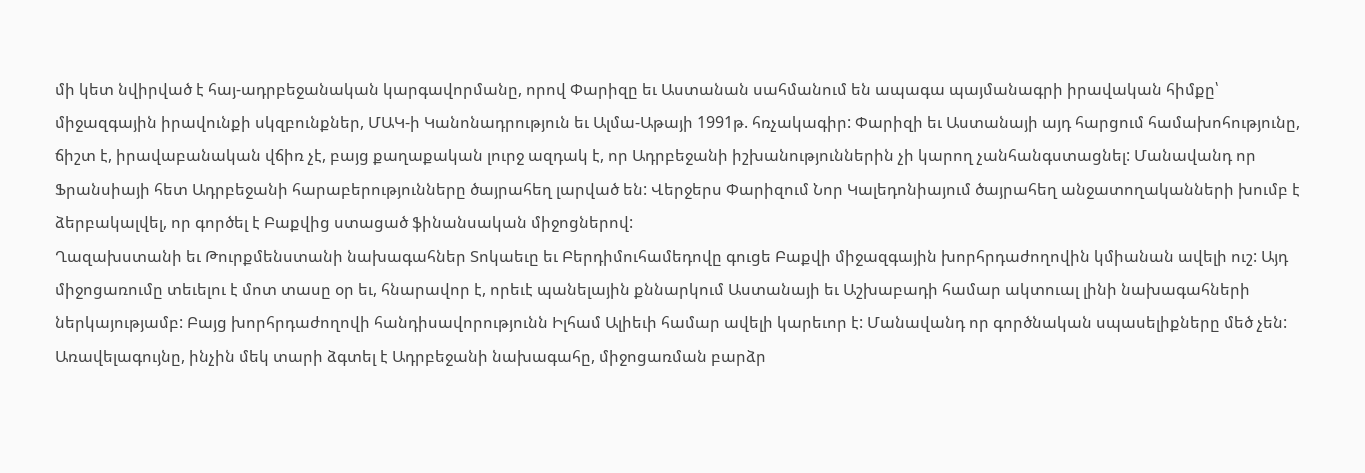մի կետ նվիրված է հայ-ադրբեջանական կարգավորմանը, որով Փարիզը եւ Աստանան սահմանում են ապագա պայմանագրի իրավական հիմքը՝ միջազգային իրավունքի սկզբունքներ, ՄԱԿ‑ի Կանոնադրություն եւ Ալմա-Աթայի 1991թ. հռչակագիր: Փարիզի եւ Աստանայի այդ հարցում համախոհությունը, ճիշտ է, իրավաբանական վճիռ չէ, բայց քաղաքական լուրջ ազդակ է, որ Ադրբեջանի իշխանություններին չի կարող չանհանգստացնել: Մանավանդ որ Ֆրանսիայի հետ Ադրբեջանի հարաբերությունները ծայրահեղ լարված են: Վերջերս Փարիզում Նոր Կալեդոնիայում ծայրահեղ անջատողականների խումբ է ձերբակալվել, որ գործել է Բաքվից ստացած ֆինանսական միջոցներով:
Ղազախստանի եւ Թուրքմենստանի նախագահներ Տոկաեւը եւ Բերդիմուհամեդովը գուցե Բաքվի միջազգային խորհրդաժողովին կմիանան ավելի ուշ: Այդ միջոցառումը տեւելու է մոտ տասը օր եւ, հնարավոր է, որեւէ պանելային քննարկում Աստանայի եւ Աշխաբադի համար ակտուալ լինի նախագահների ներկայությամբ: Բայց խորհրդաժողովի հանդիսավորությունն Իլհամ Ալիեւի համար ավելի կարեւոր է: Մանավանդ որ գործնական սպասելիքները մեծ չեն: Առավելագույնը, ինչին մեկ տարի ձգտել է Ադրբեջանի նախագահը, միջոցառման բարձր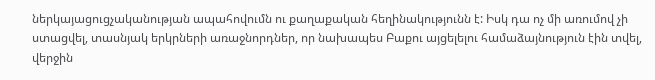ներկայացուցչականության ապահովումն ու քաղաքական հեղինակությունն է: Իսկ դա ոչ մի առումով չի ստացվել, տասնյակ երկրների առաջնորդներ, որ նախապես Բաքու այցելելու համաձայնություն էին տվել, վերջին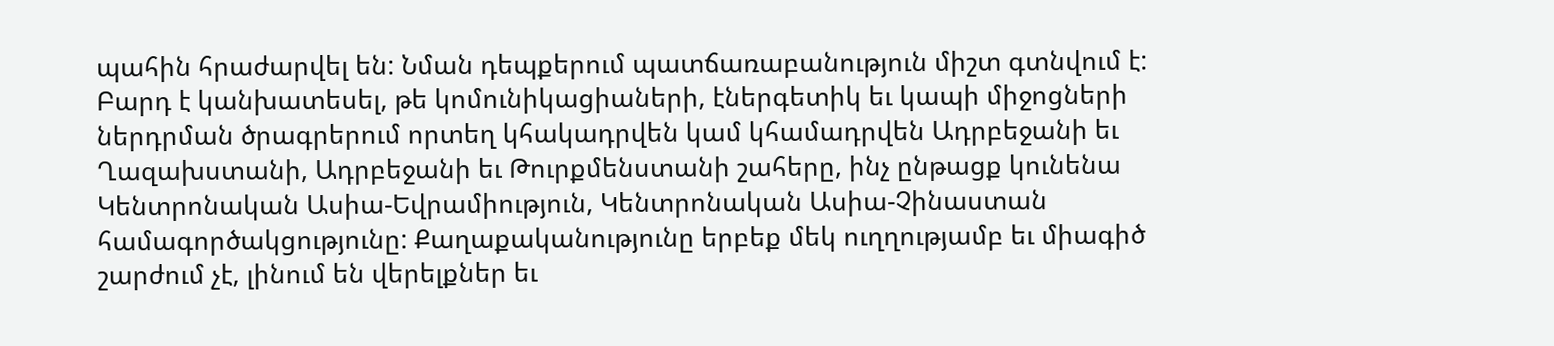պահին հրաժարվել են: Նման դեպքերում պատճառաբանություն միշտ գտնվում է:
Բարդ է կանխատեսել, թե կոմունիկացիաների, էներգետիկ եւ կապի միջոցների ներդրման ծրագրերում որտեղ կհակադրվեն կամ կհամադրվեն Ադրբեջանի եւ Ղազախստանի, Ադրբեջանի եւ Թուրքմենստանի շահերը, ինչ ընթացք կունենա Կենտրոնական Ասիա-Եվրամիություն, Կենտրոնական Ասիա-Չինաստան համագործակցությունը: Քաղաքականությունը երբեք մեկ ուղղությամբ եւ միագիծ շարժում չէ, լինում են վերելքներ եւ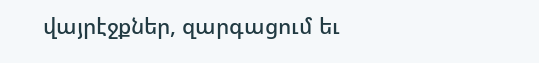վայրէջքներ, զարգացում եւ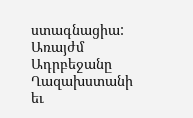ստագնացիա: Առայժմ Ադրբեջանը Ղազախստանի եւ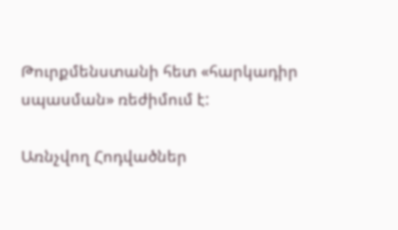Թուրքմենստանի հետ «հարկադիր սպասման» ռեժիմում է:

Առնչվող Հոդվածներ